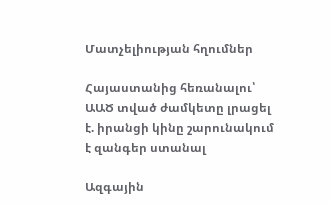Մատչելիության հղումներ

Հայաստանից հեռանալու՝ ԱԱԾ տված ժամկետը լրացել է. իրանցի կինը շարունակում է զանգեր ստանալ

Ազգային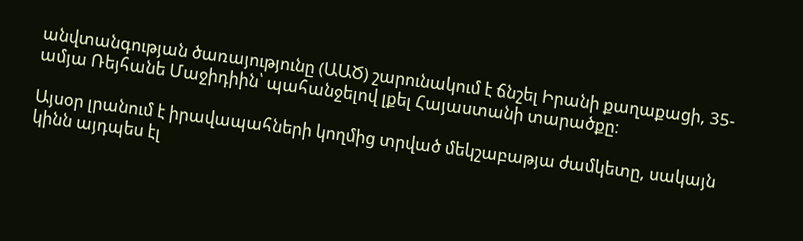անվտանգության ծառայությունը (ԱԱԾ) շարունակում է ճնշել Իրանի քաղաքացի, 35-ամյա Ռեյհանե Մաջիդիին՝ պահանջելով լքել Հայաստանի տարածքը։

Այսօր լրանում է իրավապահների կողմից տրված մեկշաբաթյա ժամկետը, սակայն կինն այդպես էլ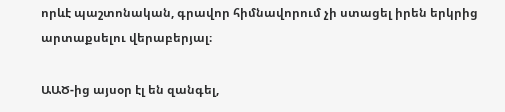որևէ պաշտոնական, գրավոր հիմնավորում չի ստացել իրեն երկրից արտաքսելու վերաբերյալ։

ԱԱԾ-ից այսօր էլ են զանգել,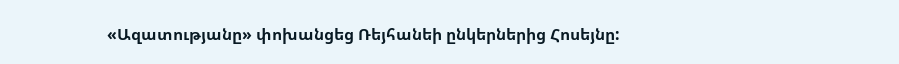«Ազատությանը» փոխանցեց Ռեյհանեի ընկերներից Հոսեյնը: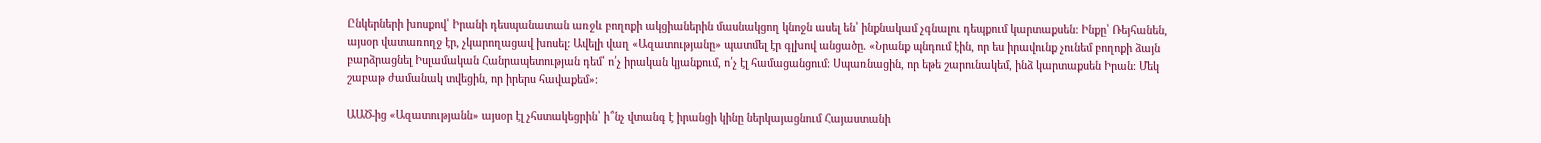Ընկերների խոսքով՝ Իրանի դեսպանատան առջև բողոքի ակցիաներին մասնակցող կնոջն ասել են՝ ինքնակամ չգնալու դեպքում կարտաքսեն: Ինքը՝ Ռեյհանեն, այսօր վատառողջ էր, չկարողացավ խոսել: Ավելի վաղ «Ազատությանը» պատմել էր գլխով անցածը. «Նրանք պնդում էին, որ ես իրավունք չունեմ բողոքի ձայն բարձրացնել Իսլամական Հանրապետության դեմ՝ ո՛չ իրական կյանքում, ո՛չ էլ համացանցում։ Սպառնացին, որ եթե շարունակեմ, ինձ կարտաքսեն Իրան։ Մեկ շաբաթ ժամանակ տվեցին, որ իրերս հավաքեմ»:

ԱԱԾ-ից «Ազատությանն» այսօր էլ չհստակեցրին՝ ի՞նչ վտանգ է իրանցի կինը ներկայացնում Հայաստանի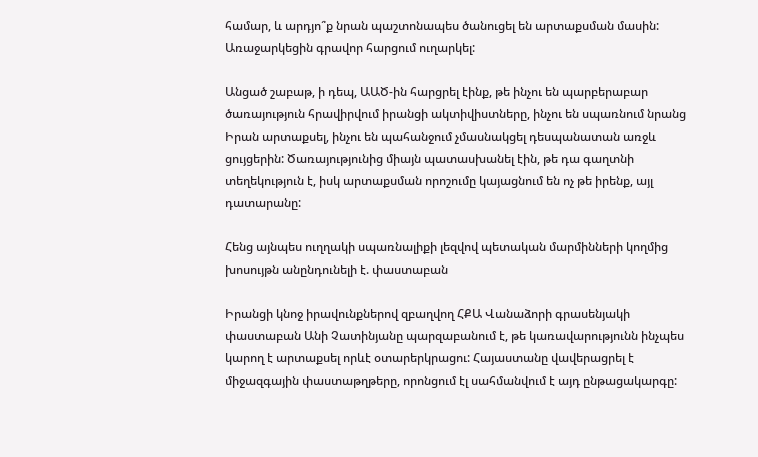համար, և արդյո՞ք նրան պաշտոնապես ծանուցել են արտաքսման մասին: Առաջարկեցին գրավոր հարցում ուղարկել:

Անցած շաբաթ, ի դեպ, ԱԱԾ-ին հարցրել էինք, թե ինչու են պարբերաբար ծառայություն հրավիրվում իրանցի ակտիվիստները, ինչու են սպառնում նրանց Իրան արտաքսել, ինչու են պահանջում չմասնակցել դեսպանատան առջև ցույցերին: Ծառայությունից միայն պատասխանել էին, թե դա գաղտնի տեղեկություն է, իսկ արտաքսման որոշումը կայացնում են ոչ թե իրենք, այլ դատարանը:

Հենց այնպես ուղղակի սպառնալիքի լեզվով պետական մարմինների կողմից խոսույթն անընդունելի է. փաստաբան

Իրանցի կնոջ իրավունքներով զբաղվող ՀՔԱ Վանաձորի գրասենյակի փաստաբան Անի Չատինյանը պարզաբանում է, թե կառավարությունն ինչպես կարող է արտաքսել որևէ օտարերկրացու: Հայաստանը վավերացրել է միջազգային փաստաթղթերը, որոնցում էլ սահմանվում է այդ ընթացակարգը: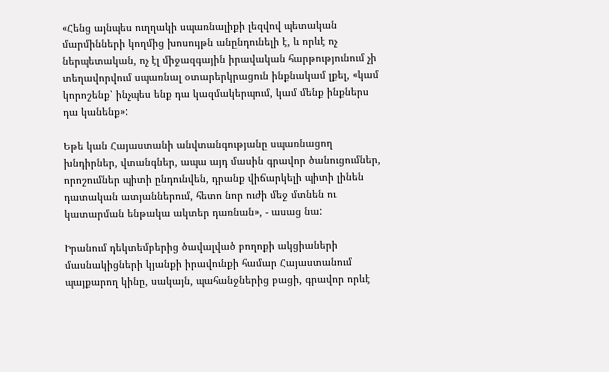«Հենց այնպես ուղղակի սպառնալիքի լեզվով պետական մարմինների կողմից խոսույթն անընդունելի է, և որևէ ոչ ներպետական, ոչ էլ միջազգային իրավական հարթությունում չի տեղավորվում սպառնալ օտարերկրացուն ինքնակամ լքել, «կամ կորոշենք՝ ինչպես ենք դա կազմակերպում, կամ մենք ինքներս դա կանենք»:

Եթե կան Հայաստանի անվտանգությանը սպառնացող խնդիրներ, վտանգներ, ապա այդ մասին գրավոր ծանուցումներ, որոշումներ պիտի ընդունվեն, դրանք վիճարկելի պիտի լինեն դատական ատյաններում, հետո նոր ուժի մեջ մտնեն ու կատարման ենթակա ակտեր դառնան», - ասաց նա:

Իրանում դեկտեմբերից ծավալված բողոքի ակցիաների մասնակիցների կյանքի իրավունքի համար Հայաստանում պայքարող կինը, սակայն, պահանջներից բացի, գրավոր որևէ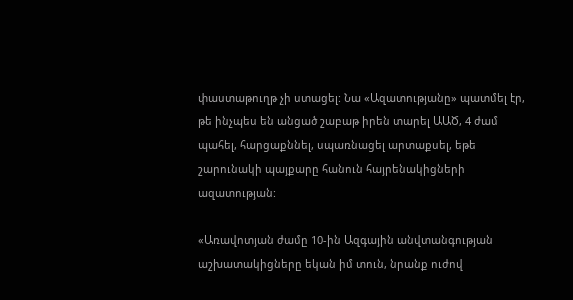փաստաթուղթ չի ստացել: Նա «Ազատությանը» պատմել էր, թե ինչպես են անցած շաբաթ իրեն տարել ԱԱԾ, 4 ժամ պահել, հարցաքննել, սպառնացել արտաքսել, եթե շարունակի պայքարը հանուն հայրենակիցների ազատության:

«Առավոտյան ժամը 10-ին Ազգային անվտանգության աշխատակիցները եկան իմ տուն, նրանք ուժով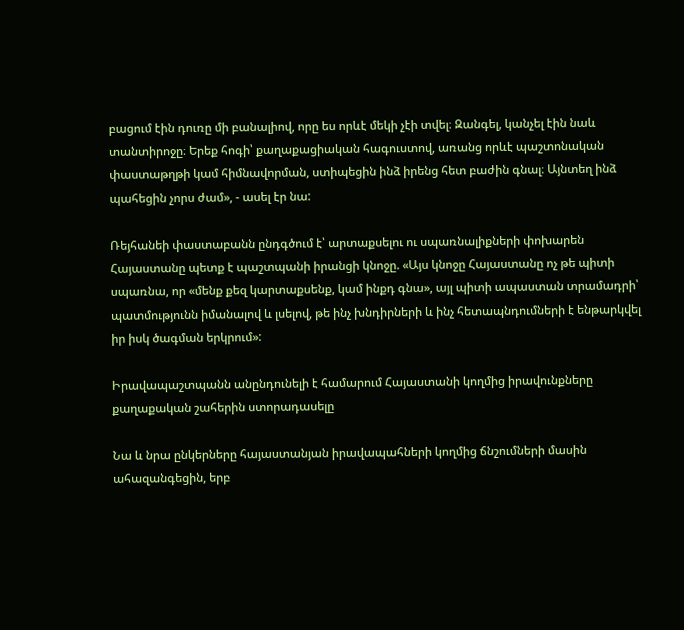բացում էին դուռը մի բանալիով, որը ես որևէ մեկի չէի տվել։ Զանգել, կանչել էին նաև տանտիրոջը։ Երեք հոգի՝ քաղաքացիական հագուստով, առանց որևէ պաշտոնական փաստաթղթի կամ հիմնավորման, ստիպեցին ինձ իրենց հետ բաժին գնալ։ Այնտեղ ինձ պահեցին չորս ժամ», - ասել էր նա:

Ռեյհանեի փաստաբանն ընդգծում է՝ արտաքսելու ու սպառնալիքների փոխարեն Հայաստանը պետք է պաշտպանի իրանցի կնոջը. «Այս կնոջը Հայաստանը ոչ թե պիտի սպառնա, որ «մենք քեզ կարտաքսենք, կամ ինքդ գնա», այլ պիտի ապաստան տրամադրի՝ պատմությունն իմանալով և լսելով, թե ինչ խնդիրների և ինչ հետապնդումների է ենթարկվել իր իսկ ծագման երկրում»:

Իրավապաշտպանն անընդունելի է համարում Հայաստանի կողմից իրավունքները քաղաքական շահերին ստորադասելը

Նա և նրա ընկերները հայաստանյան իրավապահների կողմից ճնշումների մասին ահազանգեցին, երբ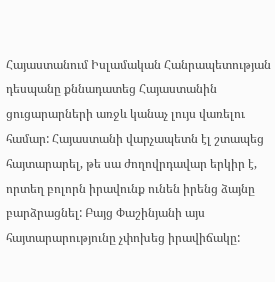Հայաստանում Իսլամական Հանրապետության դեսպանը քննադատեց Հայաստանին ցուցարարների առջև կանաչ լույս վառելու համար: Հայաստանի վարչապետն էլ շտապեց հայտարարել, թե սա ժողովրդավար երկիր է, որտեղ բոլորն իրավունք ունեն իրենց ձայնը բարձրացնել: Բայց Փաշինյանի այս հայտարարությունը չփոխեց իրավիճակը: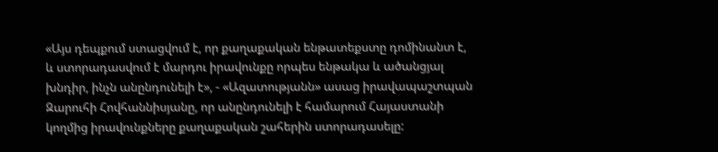«Այս դեպքում ստացվում է, որ քաղաքական ենթատեքստը դոմինանտ է, և ստորադասվում է մարդու իրավունքը որպես ենթակա և ածանցյալ խնդիր, ինչն անընդունելի է», - «Ազատությանն» ասաց իրավապաշտպան Զարուհի Հովհաննիսյանը, որ անընդունելի է համարում Հայաստանի կողմից իրավունքները քաղաքական շահերին ստորադասելը: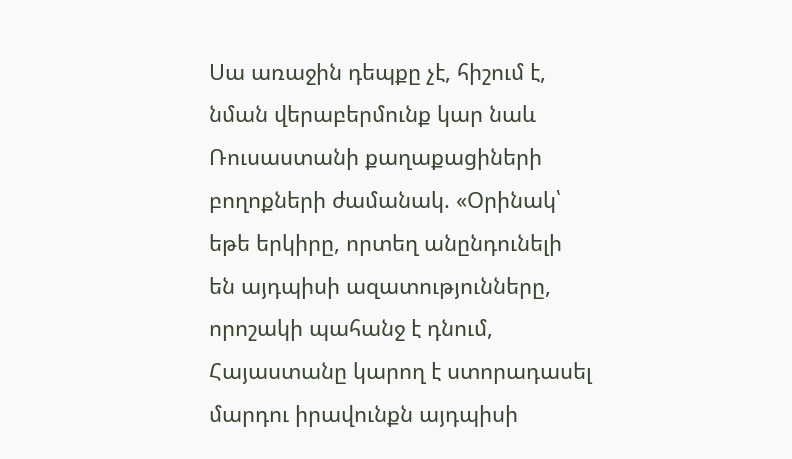Սա առաջին դեպքը չէ, հիշում է, նման վերաբերմունք կար նաև Ռուսաստանի քաղաքացիների բողոքների ժամանակ. «Օրինակ՝ եթե երկիրը, որտեղ անընդունելի են այդպիսի ազատությունները, որոշակի պահանջ է դնում, Հայաստանը կարող է ստորադասել մարդու իրավունքն այդպիսի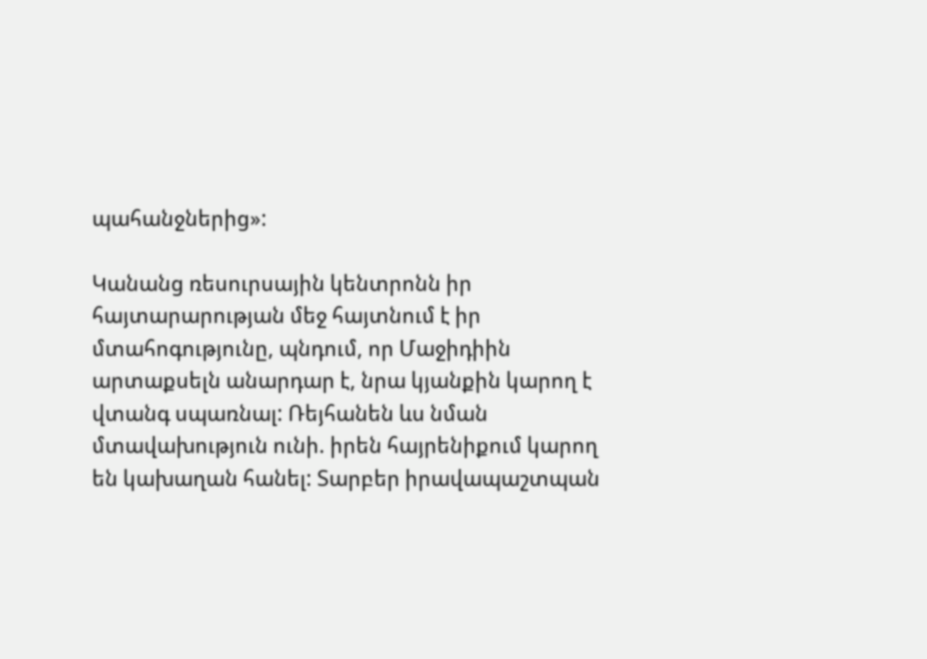պահանջներից»:

Կանանց ռեսուրսային կենտրոնն իր հայտարարության մեջ հայտնում է իր մտահոգությունը, պնդում, որ Մաջիդիին արտաքսելն անարդար է, նրա կյանքին կարող է վտանգ սպառնալ: Ռեյհանեն ևս նման մտավախություն ունի. իրեն հայրենիքում կարող են կախաղան հանել: Տարբեր իրավապաշտպան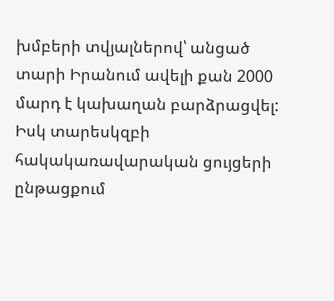խմբերի տվյալներով՝ անցած տարի Իրանում ավելի քան 2000 մարդ է կախաղան բարձրացվել: Իսկ տարեսկզբի հակակառավարական ցույցերի ընթացքում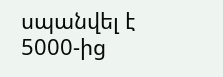սպանվել է 5000-ից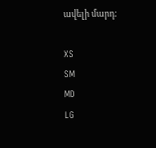ավելի մարդ:

XS
SM
MD
LG